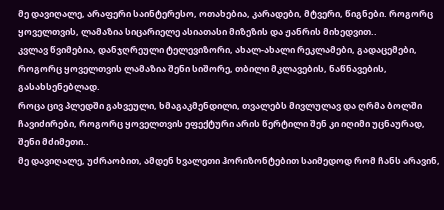მე დავიღალე, არაფერი საინტერესო, ოთახებია, კარადები, მტვერი, წიგნები. როგორც ყოველთვის, ლამაზია სიცარიელე ასიათასი მიზეზის და ჟანრის მიხედვით..
კვლავ წვიმებია, დანჯღრეული ტელევიზორი, ახალ-ახალი რეკლამები, გადაცემები, როგორც ყოველთვის ლამაზია შენი სიშორე, თბილი მკლავების, ნაწნავების, გასახსენებლად.
როცა ცივ პლედში გახვეული, ხმაგაკმენდილი, თვალებს მივლულავ და ღრმა ბოლში ჩავიძირები, როგორც ყოველთვის ეფექტური არის წერტილი შენ კი იღიმი უცნაურად, შენი მძიმეთი..
მე დავიღალე, უძრაობით, ამდენ ხვალეთი ჰორიზონტებით საიმედოდ რომ ჩანს არავინ,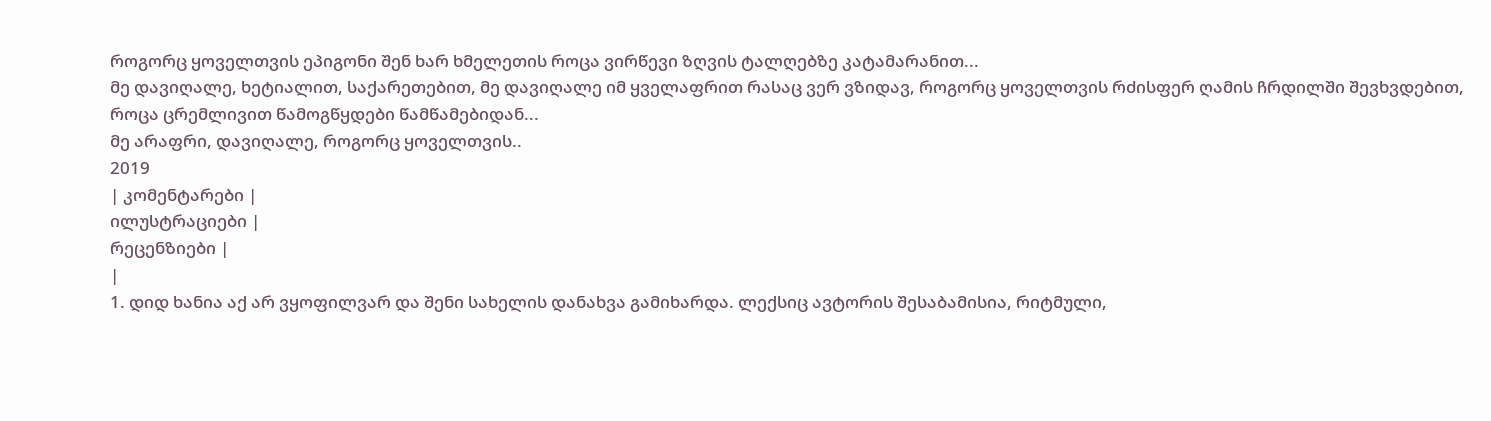როგორც ყოველთვის ეპიგონი შენ ხარ ხმელეთის როცა ვირწევი ზღვის ტალღებზე კატამარანით...
მე დავიღალე, ხეტიალით, საქარეთებით, მე დავიღალე იმ ყველაფრით რასაც ვერ ვზიდავ, როგორც ყოველთვის რძისფერ ღამის ჩრდილში შევხვდებით, როცა ცრემლივით წამოგწყდები წამწამებიდან...
მე არაფრი, დავიღალე, როგორც ყოველთვის..
2019
| კომენტარები |
ილუსტრაციები |
რეცენზიები |
|
1. დიდ ხანია აქ არ ვყოფილვარ და შენი სახელის დანახვა გამიხარდა. ლექსიც ავტორის შესაბამისია, რიტმული,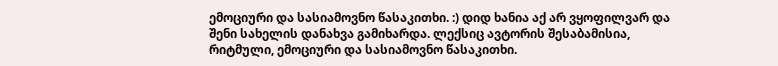ემოციური და სასიამოვნო წასაკითხი. :) დიდ ხანია აქ არ ვყოფილვარ და შენი სახელის დანახვა გამიხარდა. ლექსიც ავტორის შესაბამისია, რიტმული, ემოციური და სასიამოვნო წასაკითხი.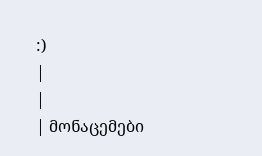:)
|
|
| მონაცემები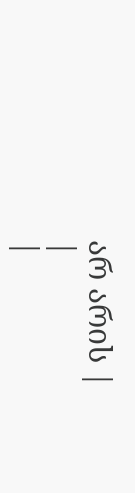არ არის |
|
|